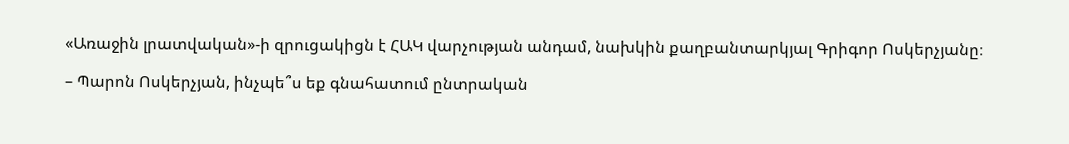«Առաջին լրատվական»-ի զրուցակիցն է ՀԱԿ վարչության անդամ, նախկին քաղբանտարկյալ Գրիգոր Ոսկերչյանը։

– Պարոն Ոսկերչյան, ինչպե՞ս եք գնահատում ընտրական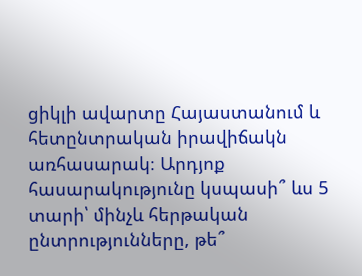ցիկլի ավարտը Հայաստանում և հետընտրական իրավիճակն առհասարակ։ Արդյոք հասարակությունը կսպասի՞ ևս 5 տարի՝ մինչև հերթական ընտրությունները, թե՞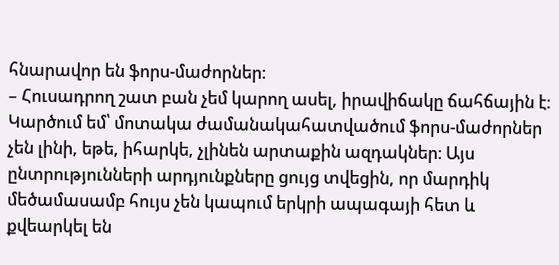հնարավոր են ֆորս-մաժորներ։
– Հուսադրող շատ բան չեմ կարող ասել, իրավիճակը ճահճային է։ Կարծում եմ՝ մոտակա ժամանակահատվածում ֆորս-մաժորներ չեն լինի, եթե, իհարկե, չլինեն արտաքին ազդակներ։ Այս ընտրությունների արդյունքները ցույց տվեցին, որ մարդիկ մեծամասամբ հույս չեն կապում երկրի ապագայի հետ և քվեարկել են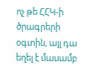ոչ թե ՀՀԿ-ի ծրագրերի օգտին, այլ դա եղել է մասամբ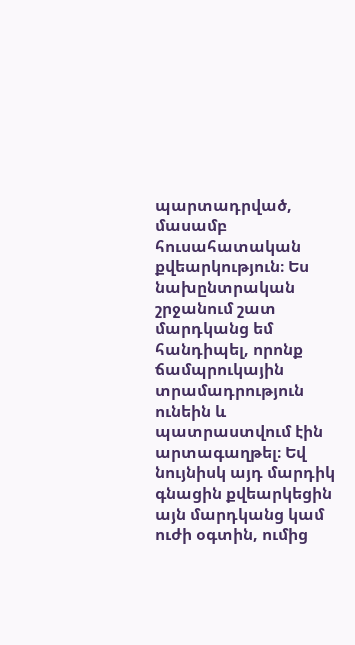պարտադրված, մասամբ հուսահատական քվեարկություն։ Ես նախընտրական շրջանում շատ մարդկանց եմ հանդիպել, որոնք ճամպրուկային տրամադրություն ունեին և պատրաստվում էին արտագաղթել։ Եվ նույնիսկ այդ մարդիկ գնացին քվեարկեցին այն մարդկանց կամ ուժի օգտին, ումից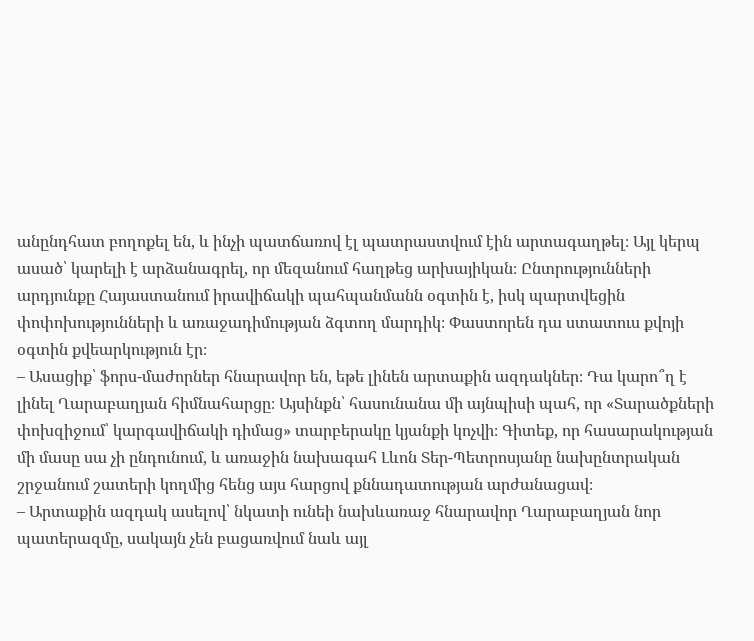անընդհատ բողոքել են, և ինչի պատճառով էլ պատրաստվում էին արտագաղթել։ Այլ կերպ ասած՝ կարելի է արձանագրել, որ մեզանում հաղթեց արխայիկան։ Ընտրությունների արդյունքը Հայաստանում իրավիճակի պահպանմանն օգտին է, իսկ պարտվեցին փոփոխությունների և առաջադիմության ձգտող մարդիկ։ Փաստորեն դա ստատուս քվոյի օգտին քվեարկություն էր։
– Ասացիք՝ ֆորս-մաժորներ հնարավոր են, եթե լինեն արտաքին ազդակներ։ Դա կարո՞ղ է լինել Ղարաբաղյան հիմնահարցը։ Այսինքն՝ հասունանա մի այնպիսի պահ, որ «Տարածքների փոխզիջում՝ կարգավիճակի դիմաց» տարբերակը կյանքի կոչվի։ Գիտեք, որ հասարակության մի մասը սա չի ընդունում, և առաջին նախագահ Լևոն Տեր-Պետրոսյանը նախընտրական շրջանում շատերի կողմից հենց այս հարցով քննադատության արժանացավ։
– Արտաքին ազդակ ասելով՝ նկատի ունեի նախևառաջ հնարավոր Ղարաբաղյան նոր պատերազմը, սակայն չեն բացառվում նաև այլ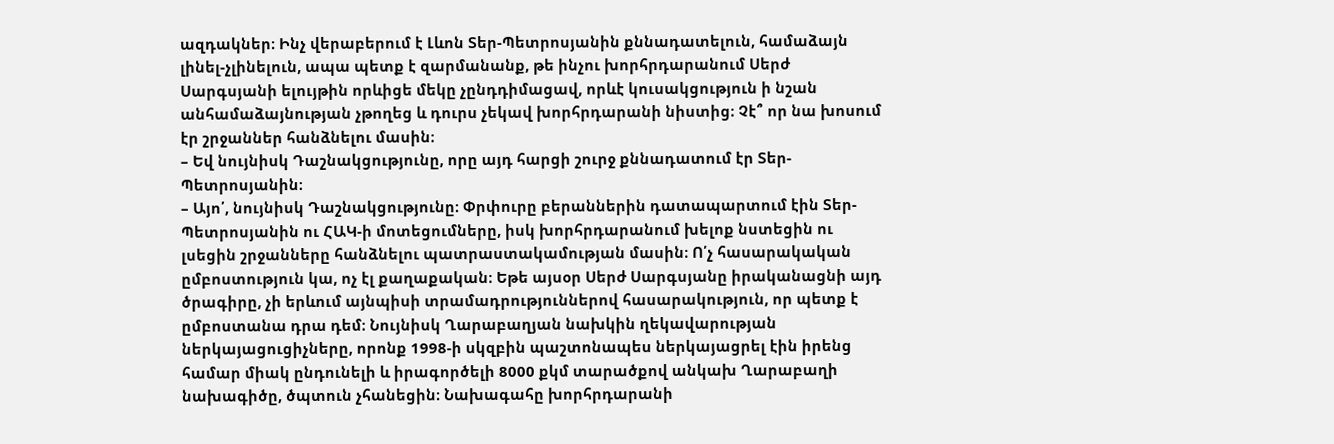ազդակներ։ Ինչ վերաբերում է Լևոն Տեր-Պետրոսյանին քննադատելուն, համաձայն լինել-չլինելուն, ապա պետք է զարմանանք, թե ինչու խորհրդարանում Սերժ Սարգսյանի ելույթին որևիցե մեկը չընդդիմացավ, որևէ կուսակցություն ի նշան անհամաձայնության չթողեց և դուրս չեկավ խորհրդարանի նիստից։ Չէ՞ որ նա խոսում էր շրջաններ հանձնելու մասին։
– Եվ նույնիսկ Դաշնակցությունը, որը այդ հարցի շուրջ քննադատում էր Տեր-Պետրոսյանին։
– Այո՛, նույնիսկ Դաշնակցությունը։ Փրփուրը բերաններին դատապարտում էին Տեր-Պետրոսյանին ու ՀԱԿ-ի մոտեցումները, իսկ խորհրդարանում խելոք նստեցին ու լսեցին շրջանները հանձնելու պատրաստակամության մասին։ Ո՛չ հասարակական ըմբոստություն կա, ոչ էլ քաղաքական։ Եթե այսօր Սերժ Սարգսյանը իրականացնի այդ ծրագիրը, չի երևում այնպիսի տրամադրություններով հասարակություն, որ պետք է ըմբոստանա դրա դեմ։ Նույնիսկ Ղարաբաղյան նախկին ղեկավարության ներկայացուցիչները, որոնք 1998-ի սկզբին պաշտոնապես ներկայացրել էին իրենց համար միակ ընդունելի և իրագործելի 8000 քկմ տարածքով անկախ Ղարաբաղի նախագիծը, ծպտուն չհանեցին։ Նախագահը խորհրդարանի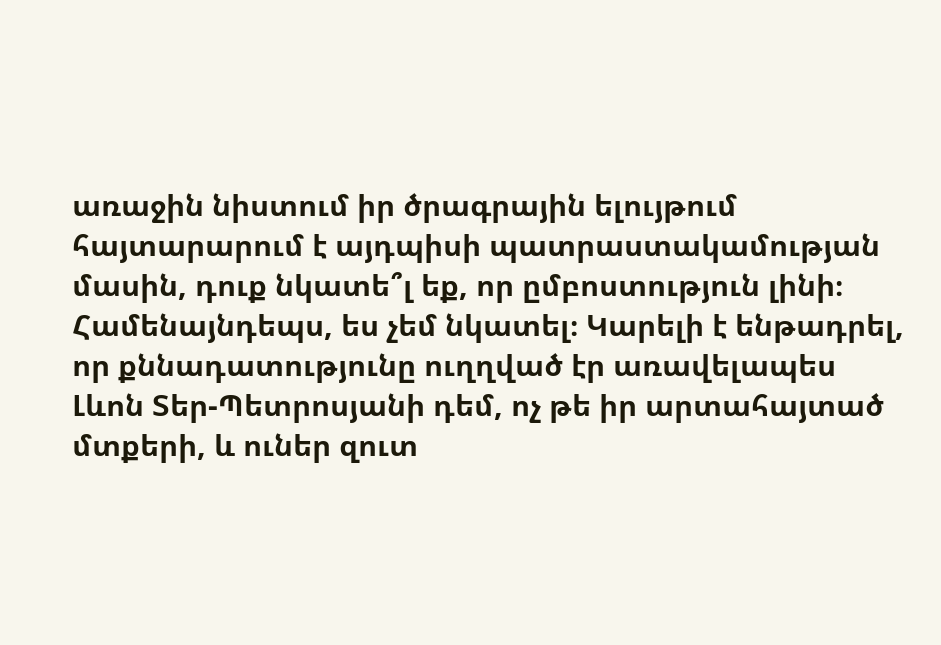առաջին նիստում իր ծրագրային ելույթում հայտարարում է այդպիսի պատրաստակամության մասին, դուք նկատե՞լ եք, որ ըմբոստություն լինի։ Համենայնդեպս, ես չեմ նկատել։ Կարելի է ենթադրել, որ քննադատությունը ուղղված էր առավելապես Լևոն Տեր-Պետրոսյանի դեմ, ոչ թե իր արտահայտած մտքերի, և ուներ զուտ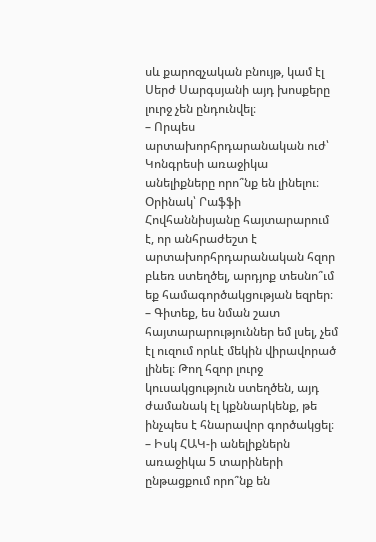սև քարոզչական բնույթ, կամ էլ Սերժ Սարգսյանի այդ խոսքերը լուրջ չեն ընդունվել։
– Որպես արտախորհրդարանական ուժ՝ Կոնգրեսի առաջիկա անելիքները որո՞նք են լինելու։ Օրինակ՝ Րաֆֆի Հովհաննիսյանը հայտարարում է, որ անհրաժեշտ է արտախորհրդարանական հզոր բևեռ ստեղծել, արդյոք տեսնո՞ւմ եք համագործակցության եզրեր։
– Գիտեք, ես նման շատ հայտարարություններ եմ լսել, չեմ էլ ուզում որևէ մեկին վիրավորած լինել։ Թող հզոր լուրջ կուսակցություն ստեղծեն, այդ ժամանակ էլ կքննարկենք, թե ինչպես է հնարավոր գործակցել։
– Իսկ ՀԱԿ-ի անելիքներն առաջիկա 5 տարիների ընթացքում որո՞նք են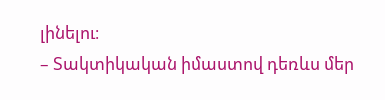լինելու։
– Տակտիկական իմաստով դեռևս մեր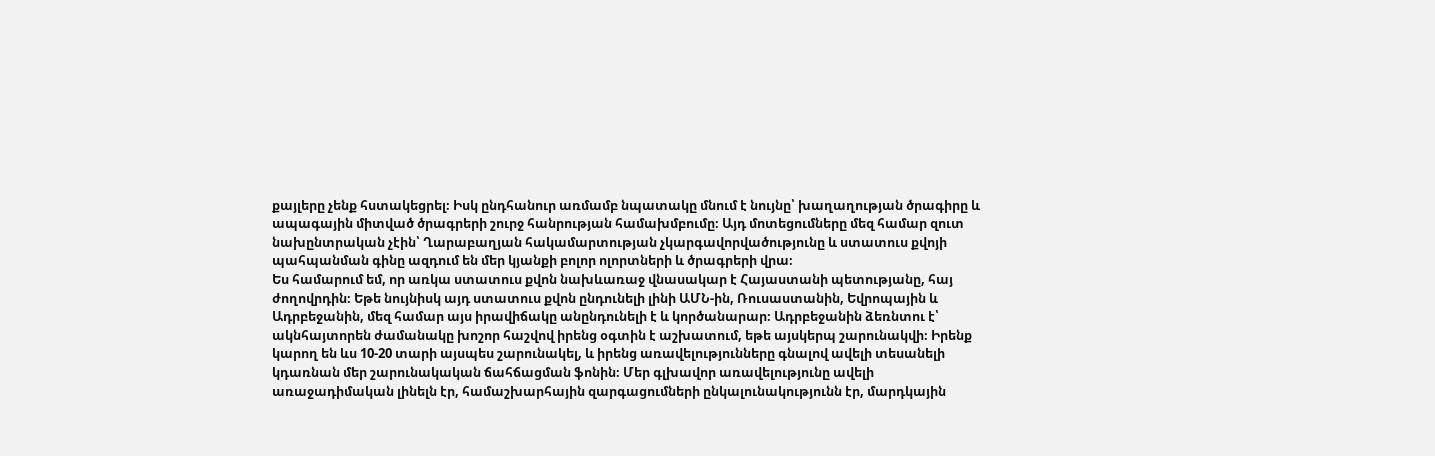քայլերը չենք հստակեցրել։ Իսկ ընդհանուր առմամբ նպատակը մնում է նույնը՝ խաղաղության ծրագիրը և ապագային միտված ծրագրերի շուրջ հանրության համախմբումը։ Այդ մոտեցումները մեզ համար զուտ նախընտրական չէին՝ Ղարաբաղյան հակամարտության չկարգավորվածությունը և ստատուս քվոյի պահպանման գինը ազդում են մեր կյանքի բոլոր ոլորտների և ծրագրերի վրա։
Ես համարում եմ, որ առկա ստատուս քվոն նախևառաջ վնասակար է Հայաստանի պետությանը, հայ ժողովրդին։ Եթե նույնիսկ այդ ստատուս քվոն ընդունելի լինի ԱՄՆ-ին, Ռուսաստանին, Եվրոպային և Ադրբեջանին, մեզ համար այս իրավիճակը անընդունելի է և կործանարար։ Ադրբեջանին ձեռնտու է՝ ակնհայտորեն ժամանակը խոշոր հաշվով իրենց օգտին է աշխատում, եթե այսկերպ շարունակվի։ Իրենք կարող են ևս 10-20 տարի այսպես շարունակել, և իրենց առավելությունները գնալով ավելի տեսանելի կդառնան մեր շարունակական ճահճացման ֆոնին։ Մեր գլխավոր առավելությունը ավելի առաջադիմական լինելն էր, համաշխարհային զարգացումների ընկալունակությունն էր, մարդկային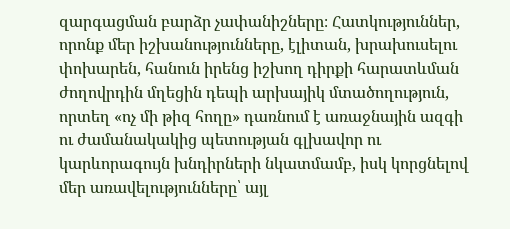զարգացման բարձր չափանիշները։ Հատկություններ, որոնք մեր իշխանությունները, էլիտան, խրախուսելու փոխարեն, հանուն իրենց իշխող դիրքի հարատևման ժողովրդին մղեցին դեպի արխայիկ մտածողություն, որտեղ «ոչ մի թիզ հողը» դառնում է առաջնային ազգի ու ժամանակակից պետության գլխավոր ու կարևորագույն խնդիրների նկատմամբ, իսկ կորցնելով մեր առավելությունները՝ այլ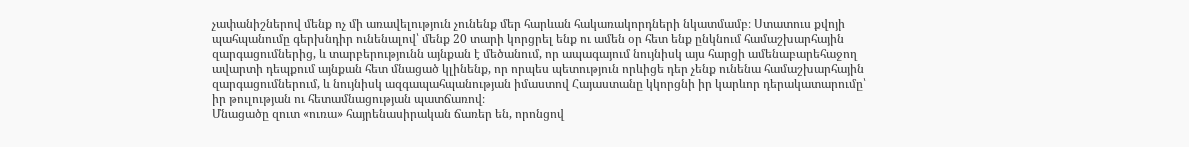չափանիշներով մենք ոչ մի առավելություն չունենք մեր հարևան հակառակորդների նկատմամբ։ Ստատուս քվոյի պահպանումը գերխնդիր ունենալով՝ մենք 20 տարի կորցրել ենք ու ամեն օր հետ ենք ընկնում համաշխարհային զարգացումներից, և տարբերությունն այնքան է մեծանում, որ ապագայում նույնիսկ այս հարցի ամենաբարեհաջող ավարտի դեպքում այնքան հետ մնացած կլինենք, որ որպես պետություն որևիցե դեր չենք ունենա համաշխարհային զարգացումներում, և նույնիսկ ազգապահպանության իմաստով Հայաստանը կկորցնի իր կարևոր դերակատարումը՝ իր թուլության ու հետամնացության պատճառով։
Մնացածը զուտ «ուռա» հայրենասիրական ճառեր են, որոնցով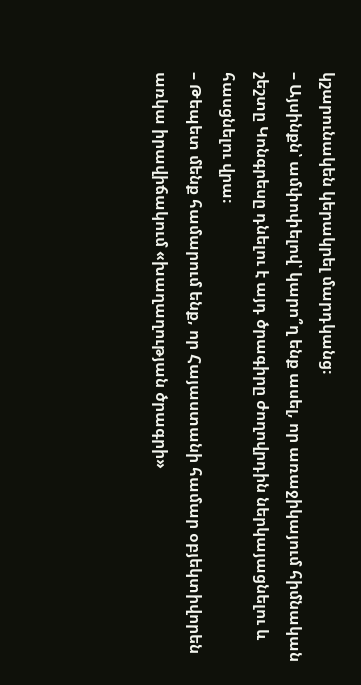կշարունակեն կերակրել մարդկանց։
– Այսինքն՝ ամփոփելով՝ կարո՞ղ ենք ասել, որ առաջիկայում հիմնական շեշտը Կոնգրեսը դնելու է այդ ծրագիրը ժողովրդին ներկայացնելու և հասցնելու վրա։
– Թեպետ մենք համարում ենք, որ Հայաստանի համար օբյեկտիվորեն առկա իրավիճակում «խաղաղության ծրագրի»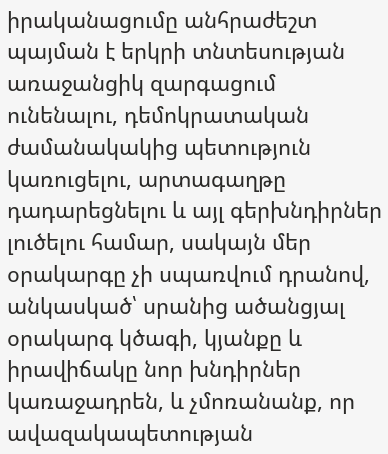իրականացումը անհրաժեշտ պայման է երկրի տնտեսության առաջանցիկ զարգացում ունենալու, դեմոկրատական ժամանակակից պետություն կառուցելու, արտագաղթը դադարեցնելու և այլ գերխնդիրներ լուծելու համար, սակայն մեր օրակարգը չի սպառվում դրանով, անկասկած՝ սրանից ածանցյալ օրակարգ կծագի, կյանքը և իրավիճակը նոր խնդիրներ կառաջադրեն, և չմոռանանք, որ ավազակապետության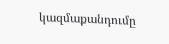կազմաքանդումը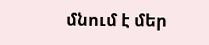մնում է մեր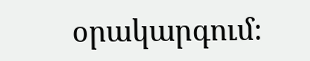օրակարգում։